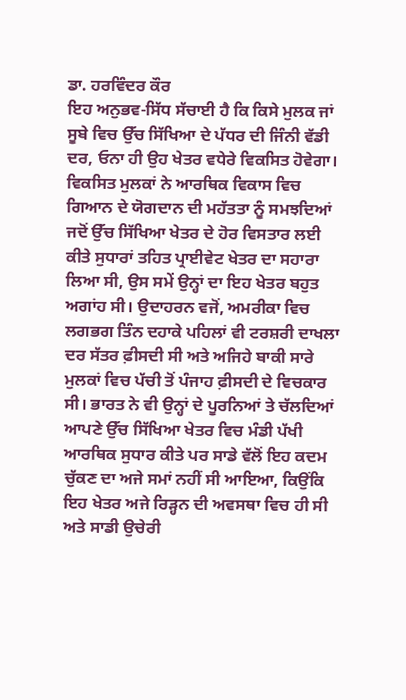ਡਾ. ਹਰਵਿੰਦਰ ਕੌਰ
ਇਹ ਅਨੁਭਵ-ਸਿੱਧ ਸੱਚਾਈ ਹੈ ਕਿ ਕਿਸੇ ਮੁਲਕ ਜਾਂ ਸੂਬੇ ਵਿਚ ਉੱਚ ਸਿੱਖਿਆ ਦੇ ਪੱਧਰ ਦੀ ਜਿੰਨੀ ਵੱਡੀ ਦਰ, ਓਨਾ ਹੀ ਉਹ ਖੇਤਰ ਵਧੇਰੇ ਵਿਕਸਿਤ ਹੋਵੇਗਾ। ਵਿਕਸਿਤ ਮੁਲਕਾਂ ਨੇ ਆਰਥਿਕ ਵਿਕਾਸ ਵਿਚ ਗਿਆਨ ਦੇ ਯੋਗਦਾਨ ਦੀ ਮਹੱਤਤਾ ਨੂੰ ਸਮਝਦਿਆਂ ਜਦੋਂ ਉੱਚ ਸਿੱਖਿਆ ਖੇਤਰ ਦੇ ਹੋਰ ਵਿਸਤਾਰ ਲਈ ਕੀਤੇ ਸੁਧਾਰਾਂ ਤਹਿਤ ਪ੍ਰਾਈਵੇਟ ਖੇਤਰ ਦਾ ਸਹਾਰਾ ਲਿਆ ਸੀ, ਉਸ ਸਮੇਂ ਉਨ੍ਹਾਂ ਦਾ ਇਹ ਖੇਤਰ ਬਹੁਤ ਅਗਾਂਹ ਸੀ। ਉਦਾਹਰਨ ਵਜੋਂ, ਅਮਰੀਕਾ ਵਿਚ ਲਗਭਗ ਤਿੰਨ ਦਹਾਕੇ ਪਹਿਲਾਂ ਵੀ ਟਰਸ਼ਰੀ ਦਾਖਲਾ ਦਰ ਸੱਤਰ ਫ਼ੀਸਦੀ ਸੀ ਅਤੇ ਅਜਿਹੇ ਬਾਕੀ ਸਾਰੇ ਮੁਲਕਾਂ ਵਿਚ ਪੱਚੀ ਤੋਂ ਪੰਜਾਹ ਫ਼ੀਸਦੀ ਦੇ ਵਿਚਕਾਰ ਸੀ। ਭਾਰਤ ਨੇ ਵੀ ਉਨ੍ਹਾਂ ਦੇ ਪੂਰਨਿਆਂ ਤੇ ਚੱਲਦਿਆਂ ਆਪਣੇ ਉੱਚ ਸਿੱਖਿਆ ਖੇਤਰ ਵਿਚ ਮੰਡੀ ਪੱਖੀ ਆਰਥਿਕ ਸੁਧਾਰ ਕੀਤੇ ਪਰ ਸਾਡੇ ਵੱਲੋਂ ਇਹ ਕਦਮ ਚੁੱਕਣ ਦਾ ਅਜੇ ਸਮਾਂ ਨਹੀਂ ਸੀ ਆਇਆ, ਕਿਉਂਕਿ ਇਹ ਖੇਤਰ ਅਜੇ ਰਿੜ੍ਹਨ ਦੀ ਅਵਸਥਾ ਵਿਚ ਹੀ ਸੀ ਅਤੇ ਸਾਡੀ ਉਚੇਰੀ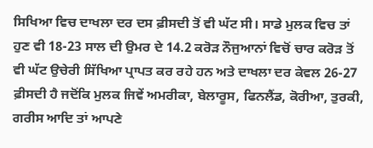ਸਿਖਿਆ ਵਿਚ ਦਾਖਲਾ ਦਰ ਦਸ ਫ਼ੀਸਦੀ ਤੋਂ ਵੀ ਘੱਟ ਸੀ। ਸਾਡੇ ਮੁਲਕ ਵਿਚ ਤਾਂ ਹੁਣ ਵੀ 18-23 ਸਾਲ ਦੀ ਉਮਰ ਦੇ 14.2 ਕਰੋੜ ਨੌਜੁਆਨਾਂ ਵਿਚੋਂ ਚਾਰ ਕਰੋੜ ਤੋਂ ਵੀ ਘੱਟ ਉਚੇਰੀ ਸਿੱਖਿਆ ਪ੍ਰਾਪਤ ਕਰ ਰਹੇ ਹਨ ਅਤੇ ਦਾਖਲਾ ਦਰ ਕੇਵਲ 26-27 ਫ਼ੀਸਦੀ ਹੈ ਜਦੋਂਕਿ ਮੁਲਕ ਜਿਵੇਂ ਅਮਰੀਕਾ, ਬੇਲਾਰੂਸ, ਫਿਨਲੈਂਡ, ਕੋਰੀਆ, ਤੁਰਕੀ, ਗਰੀਸ ਆਦਿ ਤਾਂ ਆਪਣੇ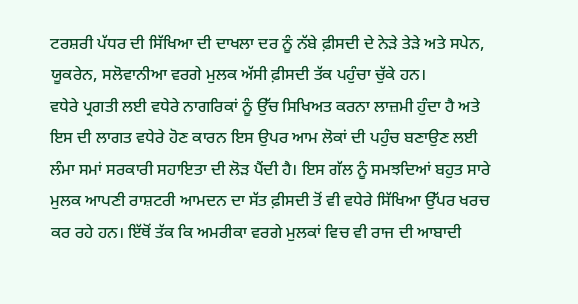ਟਰਸ਼ਰੀ ਪੱਧਰ ਦੀ ਸਿੱਖਿਆ ਦੀ ਦਾਖਲਾ ਦਰ ਨੂੰ ਨੱਬੇ ਫ਼ੀਸਦੀ ਦੇ ਨੇੜੇ ਤੇੜੇ ਅਤੇ ਸਪੇਨ, ਯੂਕਰੇਨ, ਸਲੋਵਾਨੀਆ ਵਰਗੇ ਮੁਲਕ ਅੱਸੀ ਫ਼ੀਸਦੀ ਤੱਕ ਪਹੁੰਚਾ ਚੁੱਕੇ ਹਨ।
ਵਧੇਰੇ ਪ੍ਰਗਤੀ ਲਈ ਵਧੇਰੇ ਨਾਗਰਿਕਾਂ ਨੂੰ ਉੱਚ ਸਿਖਿਅਤ ਕਰਨਾ ਲਾਜ਼ਮੀ ਹੁੰਦਾ ਹੈ ਅਤੇ ਇਸ ਦੀ ਲਾਗਤ ਵਧੇਰੇ ਹੋਣ ਕਾਰਨ ਇਸ ਉਪਰ ਆਮ ਲੋਕਾਂ ਦੀ ਪਹੁੰਚ ਬਣਾਉਣ ਲਈ ਲੰਮਾ ਸਮਾਂ ਸਰਕਾਰੀ ਸਹਾਇਤਾ ਦੀ ਲੋੜ ਪੈਂਦੀ ਹੈ। ਇਸ ਗੱਲ ਨੂੰ ਸਮਝਦਿਆਂ ਬਹੁਤ ਸਾਰੇ ਮੁਲਕ ਆਪਣੀ ਰਾਸ਼ਟਰੀ ਆਮਦਨ ਦਾ ਸੱਤ ਫ਼ੀਸਦੀ ਤੋਂ ਵੀ ਵਧੇਰੇ ਸਿੱਖਿਆ ਉੱਪਰ ਖਰਚ ਕਰ ਰਹੇ ਹਨ। ਇੱਥੋਂ ਤੱਕ ਕਿ ਅਮਰੀਕਾ ਵਰਗੇ ਮੁਲਕਾਂ ਵਿਚ ਵੀ ਰਾਜ ਦੀ ਆਬਾਦੀ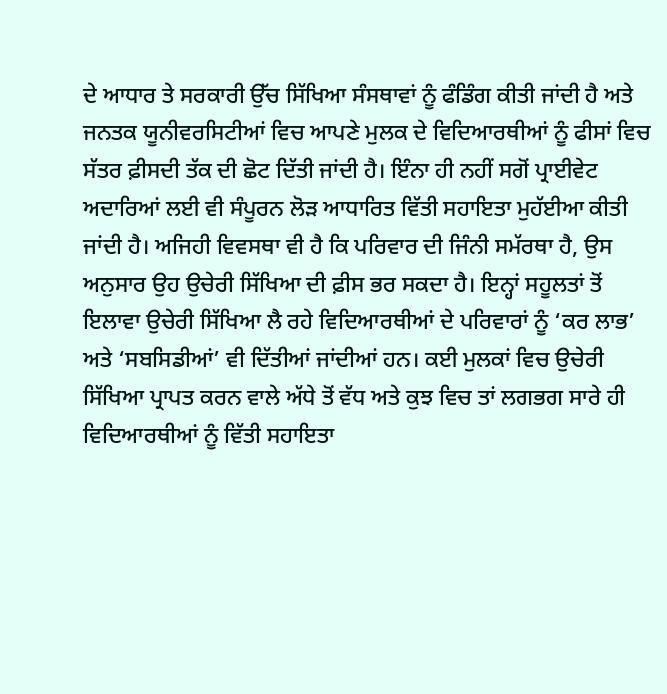ਦੇ ਆਧਾਰ ਤੇ ਸਰਕਾਰੀ ਉੱਚ ਸਿੱਖਿਆ ਸੰਸਥਾਵਾਂ ਨੂੰ ਫੰਡਿੰਗ ਕੀਤੀ ਜਾਂਦੀ ਹੈ ਅਤੇ ਜਨਤਕ ਯੂਨੀਵਰਸਿਟੀਆਂ ਵਿਚ ਆਪਣੇ ਮੁਲਕ ਦੇ ਵਿਦਿਆਰਥੀਆਂ ਨੂੰ ਫੀਸਾਂ ਵਿਚ ਸੱਤਰ ਫ਼ੀਸਦੀ ਤੱਕ ਦੀ ਛੋਟ ਦਿੱਤੀ ਜਾਂਦੀ ਹੈ। ਇੰਨਾ ਹੀ ਨਹੀਂ ਸਗੋਂ ਪ੍ਰਾਈਵੇਟ ਅਦਾਰਿਆਂ ਲਈ ਵੀ ਸੰਪੂਰਨ ਲੋੜ ਆਧਾਰਿਤ ਵਿੱਤੀ ਸਹਾਇਤਾ ਮੁਹੱਈਆ ਕੀਤੀ ਜਾਂਦੀ ਹੈ। ਅਜਿਹੀ ਵਿਵਸਥਾ ਵੀ ਹੈ ਕਿ ਪਰਿਵਾਰ ਦੀ ਜਿੰਨੀ ਸਮੱਰਥਾ ਹੈ, ਉਸ ਅਨੁਸਾਰ ਉਹ ਉਚੇਰੀ ਸਿੱਖਿਆ ਦੀ ਫ਼ੀਸ ਭਰ ਸਕਦਾ ਹੈ। ਇਨ੍ਹਾਂ ਸਹੂਲਤਾਂ ਤੋਂ ਇਲਾਵਾ ਉਚੇਰੀ ਸਿੱਖਿਆ ਲੈ ਰਹੇ ਵਿਦਿਆਰਥੀਆਂ ਦੇ ਪਰਿਵਾਰਾਂ ਨੂੰ ‘ਕਰ ਲਾਭ’ ਅਤੇ ‘ਸਬਸਿਡੀਆਂ’ ਵੀ ਦਿੱਤੀਆਂ ਜਾਂਦੀਆਂ ਹਨ। ਕਈ ਮੁਲਕਾਂ ਵਿਚ ਉਚੇਰੀ ਸਿੱਖਿਆ ਪ੍ਰਾਪਤ ਕਰਨ ਵਾਲੇ ਅੱਧੇ ਤੋਂ ਵੱਧ ਅਤੇ ਕੁਝ ਵਿਚ ਤਾਂ ਲਗਭਗ ਸਾਰੇ ਹੀ ਵਿਦਿਆਰਥੀਆਂ ਨੂੰ ਵਿੱਤੀ ਸਹਾਇਤਾ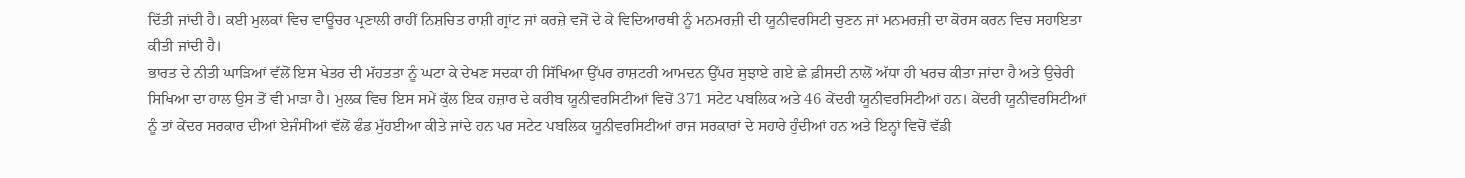ਦਿੱਤੀ ਜਾਂਦੀ ਹੈ। ਕਈ ਮੁਲਕਾਂ ਵਿਚ ਵਾਊਚਰ ਪ੍ਰਣਾਲੀ ਰਾਹੀਂ ਨਿਸ਼ਚਿਤ ਰਾਸ਼ੀ ਗ੍ਰਾਂਟ ਜਾਂ ਕਰਜ਼ੇ ਵਜੋਂ ਦੇ ਕੇ ਵਿਦਿਆਰਥੀ ਨੂੰ ਮਨਮਰਜ਼ੀ ਦੀ ਯੂਨੀਵਰਸਿਟੀ ਚੁਣਨ ਜਾਂ ਮਨਮਰਜ਼ੀ ਦਾ ਕੋਰਸ ਕਰਨ ਵਿਚ ਸਹਾਇਤਾ ਕੀਤੀ ਜਾਂਦੀ ਹੈ।
ਭਾਰਤ ਦੇ ਨੀਤੀ ਘਾੜਿਆਂ ਵੱਲੋਂ ਇਸ ਖੇਤਰ ਦੀ ਮੱਹਤਤਾ ਨੂੰ ਘਟਾ ਕੇ ਦੇਖਣ ਸਦਕਾ ਹੀ ਸਿੱਖਿਆ ਉੱਪਰ ਰਾਸ਼ਟਰੀ ਆਮਦਨ ਉੱਪਰ ਸੁਝਾਏ ਗਏ ਛੇ ਫ਼ੀਸਦੀ ਨਾਲੋਂ ਅੱਧਾ ਹੀ ਖਰਚ ਕੀਤਾ ਜਾਂਦਾ ਹੈ ਅਤੇ ਉਚੇਰੀ ਸਿਖਿਆ ਦਾ ਹਾਲ ਉਸ ਤੋਂ ਵੀ ਮਾੜਾ ਹੈ। ਮੁਲਕ ਵਿਚ ਇਸ ਸਮੇਂ ਕੁੱਲ ਇਕ ਹਜ਼ਾਰ ਦੇ ਕਰੀਬ ਯੂਨੀਵਰਸਿਟੀਆਂ ਵਿਚੋਂ 371 ਸਟੇਟ ਪਬਲਿਕ ਅਤੇ 46 ਕੇਂਦਰੀ ਯੂਨੀਵਰਸਿਟੀਆਂ ਹਨ। ਕੇਂਦਰੀ ਯੂਨੀਵਰਸਿਟੀਆਂ ਨੂੰ ਤਾਂ ਕੇਂਦਰ ਸਰਕਾਰ ਦੀਆਂ ਏਜੰਸੀਆਂ ਵੱਲੋਂ ਫੰਡ ਮੁੱਹਈਆ ਕੀਤੇ ਜਾਂਦੇ ਹਨ ਪਰ ਸਟੇਟ ਪਬਲਿਕ ਯੂਨੀਵਰਸਿਟੀਆਂ ਰਾਜ ਸਰਕਾਰਾਂ ਦੇ ਸਹਾਰੇ ਹੁੰਦੀਆਂ ਹਨ ਅਤੇ ਇਨ੍ਹਾਂ ਵਿਚੋਂ ਵੱਡੀ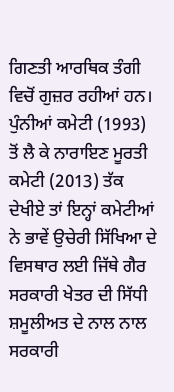ਗਿਣਤੀ ਆਰਥਿਕ ਤੰਗੀ ਵਿਚੋਂ ਗੁਜ਼ਰ ਰਹੀਆਂ ਹਨ। ਪੁੰਨੀਆਂ ਕਮੇਟੀ (1993) ਤੋਂ ਲੈ ਕੇ ਨਾਰਾਇਣ ਮੂਰਤੀ ਕਮੇਟੀ (2013) ਤੱਕ ਦੇਖੀਏ ਤਾਂ ਇਨ੍ਹਾਂ ਕਮੇਟੀਆਂ ਨੇ ਭਾਵੇਂ ਉਚੇਰੀ ਸਿੱਖਿਆ ਦੇ ਵਿਸਥਾਰ ਲਈ ਜਿੱਥੇ ਗੈਰ ਸਰਕਾਰੀ ਖੇਤਰ ਦੀ ਸਿੱਧੀ ਸ਼ਮੂਲੀਅਤ ਦੇ ਨਾਲ ਨਾਲ ਸਰਕਾਰੀ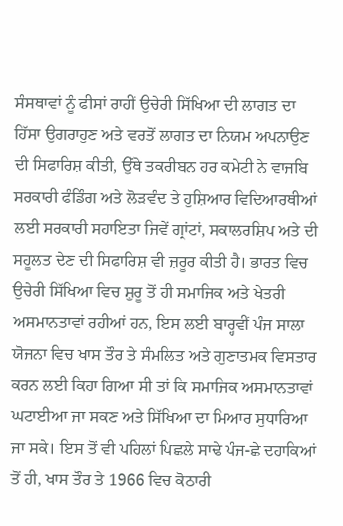ਸੰਸਥਾਵਾਂ ਨੂੰ ਫੀਸਾਂ ਰਾਹੀਂ ਉਚੇਰੀ ਸਿੱਖਿਆ ਦੀ ਲਾਗਤ ਦਾ ਹਿੱਸਾ ਉਗਰਾਹੁਣ ਅਤੇ ਵਰਤੋਂ ਲਾਗਤ ਦਾ ਨਿਯਮ ਅਪਨਾਉਣ ਦੀ ਸਿਫਾਰਿਸ਼ ਕੀਤੀ, ਉੱਥੇ ਤਕਰੀਬਨ ਹਰ ਕਮੇਟੀ ਨੇ ਵਾਜਬਿ ਸਰਕਾਰੀ ਫੰਡਿੰਗ ਅਤੇ ਲੋੜਵੰਦ ਤੇ ਹੁਸ਼ਿਆਰ ਵਿਦਿਆਰਥੀਆਂ ਲਈ ਸਰਕਾਰੀ ਸਹਾਇਤਾ ਜਿਵੇਂ ਗ੍ਰਾਂਟਾਂ, ਸਕਾਲਰਸ਼ਿਪ ਅਤੇ ਦੀ ਸਹੂਲਤ ਦੇਣ ਦੀ ਸਿਫਾਰਿਸ਼ ਵੀ ਜ਼ਰੂਰ ਕੀਤੀ ਹੈ। ਭਾਰਤ ਵਿਚ ਉਚੇਰੀ ਸਿੱਖਿਆ ਵਿਚ ਸ਼ੁਰੂ ਤੋਂ ਹੀ ਸਮਾਜਿਕ ਅਤੇ ਖੇਤਰੀ ਅਸਮਾਨਤਾਵਾਂ ਰਹੀਆਂ ਹਨ, ਇਸ ਲਈ ਬਾਰ੍ਹਵੀਂ ਪੰਜ ਸਾਲਾ ਯੋਜਨਾ ਵਿਚ ਖਾਸ ਤੌਰ ਤੇ ਸੰਮਲਿਤ ਅਤੇ ਗੁਣਾਤਮਕ ਵਿਸਤਾਰ ਕਰਨ ਲਈ ਕਿਹਾ ਗਿਆ ਸੀ ਤਾਂ ਕਿ ਸਮਾਜਿਕ ਅਸਮਾਨਤਾਵਾਂ ਘਟਾਈਆ ਜਾ ਸਕਣ ਅਤੇ ਸਿੱਖਿਆ ਦਾ ਮਿਆਰ ਸੁਧਾਰਿਆ ਜਾ ਸਕੇ। ਇਸ ਤੋਂ ਵੀ ਪਹਿਲਾਂ ਪਿਛਲੇ ਸਾਢੇ ਪੰਜ-ਛੇ ਦਹਾਕਿਆਂ ਤੋਂ ਹੀ, ਖਾਸ ਤੌਰ ਤੇ 1966 ਵਿਚ ਕੋਠਾਰੀ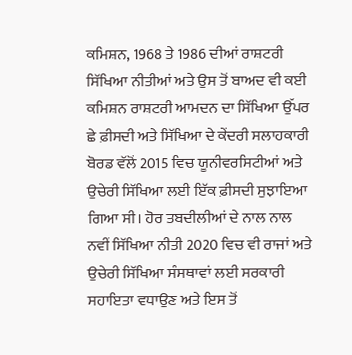ਕਮਿਸ਼ਨ, 1968 ਤੇ 1986 ਦੀਆਂ ਰਾਸ਼ਟਰੀ ਸਿੱਖਿਆ ਨੀਤੀਆਂ ਅਤੇ ਉਸ ਤੋਂ ਬਾਅਦ ਵੀ ਕਈ ਕਮਿਸ਼ਨ ਰਾਸ਼ਟਰੀ ਆਮਦਨ ਦਾ ਸਿੱਖਿਆ ਉੱਪਰ ਛੇ ਫ਼ੀਸਦੀ ਅਤੇ ਸਿੱਖਿਆ ਦੇ ਕੇਂਦਰੀ ਸਲਾਹਕਾਰੀ ਬੋਰਡ ਵੱਲੋਂ 2015 ਵਿਚ ਯੂਨੀਵਰਸਿਟੀਆਂ ਅਤੇ ਉਚੇਰੀ ਸਿੱਖਿਆ ਲਈ ਇੱਕ ਫ਼ੀਸਦੀ ਸੁਝਾਇਆ ਗਿਆ ਸੀ। ਹੋਰ ਤਬਦੀਲੀਆਂ ਦੇ ਨਾਲ ਨਾਲ ਨਵੀਂ ਸਿੱਖਿਆ ਨੀਤੀ 2020 ਵਿਚ ਵੀ ਰਾਜਾਂ ਅਤੇ ਉਚੇਰੀ ਸਿੱਖਿਆ ਸੰਸਥਾਵਾਂ ਲਈ ਸਰਕਾਰੀ ਸਹਾਇਤਾ ਵਧਾਉਣ ਅਤੇ ਇਸ ਤੋਂ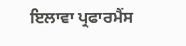ਇਲਾਵਾ ਪ੍ਰਫਾਰਮੈਂਸ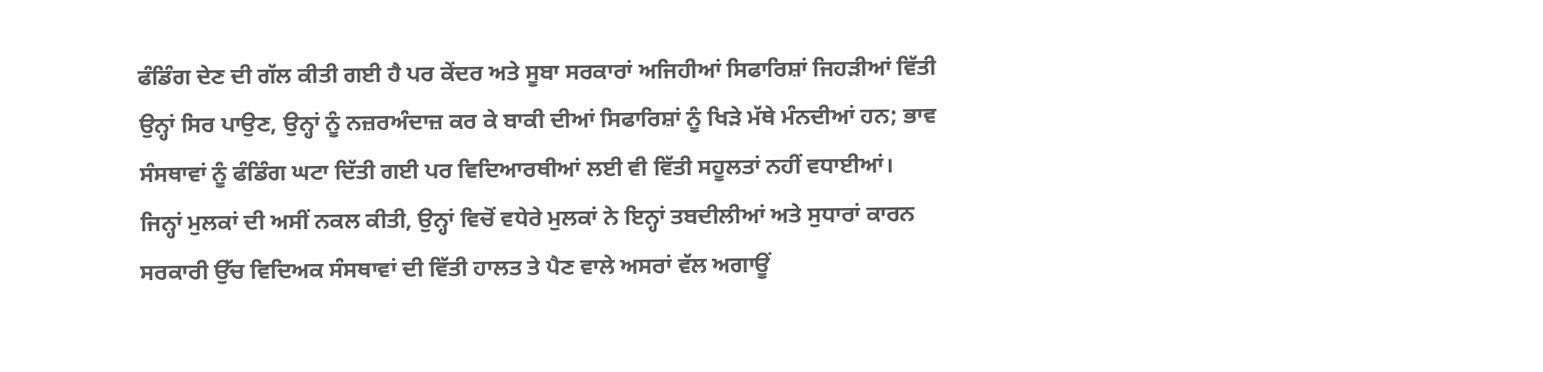ਫੰਡਿੰਗ ਦੇਣ ਦੀ ਗੱਲ ਕੀਤੀ ਗਈ ਹੈ ਪਰ ਕੇਂਦਰ ਅਤੇ ਸੂਬਾ ਸਰਕਾਰਾਂ ਅਜਿਹੀਆਂ ਸਿਫਾਰਿਸ਼ਾਂ ਜਿਹੜੀਆਂ ਵਿੱਤੀ ਉਨ੍ਹਾਂ ਸਿਰ ਪਾਉਣ, ਉਨ੍ਹਾਂ ਨੂੰ ਨਜ਼ਰਅੰਦਾਜ਼ ਕਰ ਕੇ ਬਾਕੀ ਦੀਆਂ ਸਿਫਾਰਿਸ਼ਾਂ ਨੂੰ ਖਿੜੇ ਮੱਥੇ ਮੰਨਦੀਆਂ ਹਨ; ਭਾਵ ਸੰਸਥਾਵਾਂ ਨੂੰ ਫੰਡਿੰਗ ਘਟਾ ਦਿੱਤੀ ਗਈ ਪਰ ਵਿਦਿਆਰਥੀਆਂ ਲਈ ਵੀ ਵਿੱਤੀ ਸਹੂਲਤਾਂ ਨਹੀਂ ਵਧਾਈਆਂ।
ਜਿਨ੍ਹਾਂ ਮੁਲਕਾਂ ਦੀ ਅਸੀਂ ਨਕਲ ਕੀਤੀ, ਉਨ੍ਹਾਂ ਵਿਚੋਂ ਵਧੇਰੇ ਮੁਲਕਾਂ ਨੇ ਇਨ੍ਹਾਂ ਤਬਦੀਲੀਆਂ ਅਤੇ ਸੁਧਾਰਾਂ ਕਾਰਨ ਸਰਕਾਰੀ ਉੱਚ ਵਿਦਿਅਕ ਸੰਸਥਾਵਾਂ ਦੀ ਵਿੱਤੀ ਹਾਲਤ ਤੇ ਪੈਣ ਵਾਲੇ ਅਸਰਾਂ ਵੱਲ ਅਗਾਊਂ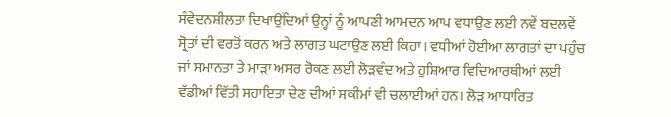ਸੰਵੇਦਨਸ਼ੀਲਤਾ ਦਿਖਾਉਂਦਿਆਂ ਉਨ੍ਹਾਂ ਨੂੰ ਆਪਣੀ ਆਮਦਨ ਆਪ ਵਧਾਉਣ ਲਈ ਨਵੇਂ ਬਦਲਵੇਂ ਸ੍ਰੋਤਾਂ ਦੀ ਵਰਤੋਂ ਕਰਨ ਅਤੇ ਲਾਗਤ ਘਟਾਉਣ ਲਈ ਕਿਹਾ। ਵਧੀਆਂ ਹੋਈਆ ਲਾਗਤਾਂ ਦਾ ਪਹੁੰਚ ਜਾਂ ਸਮਾਨਤਾ ਤੇ ਮਾੜਾ ਅਸਰ ਰੋਕਣ ਲਈ ਲੋੜਵੰਦ ਅਤੇ ਹੁਸ਼ਿਆਰ ਵਿਦਿਆਰਥੀਆਂ ਲਈ ਵੱਡੀਆਂ ਵਿੱਤੀ ਸਹਾਇਤਾ ਦੇਣ ਦੀਆਂ ਸਕੀਮਾਂ ਵੀ ਚਲਾਈਆਂ ਹਨ। ਲੋੜ ਆਧਾਰਿਤ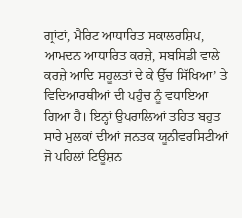ਗ੍ਰਾਂਟਾਂ, ਮੈਰਿਟ ਆਧਾਰਿਤ ਸਕਾਲਰਸ਼ਿਪ, ਆਮਦਨ ਆਧਾਰਿਤ ਕਰਜ਼ੇ, ਸਬਸਿਡੀ ਵਾਲੇ ਕਰਜ਼ੇ ਆਦਿ ਸਹੂਲਤਾਂ ਦੇ ਕੇ ਉੱਚ ਸਿੱਖਿਆ’ ਤੇ ਵਿਦਿਆਰਥੀਆਂ ਦੀ ਪਹੁੰਚ ਨੂੰ ਵਧਾਇਆ ਗਿਆ ਹੈ। ਇਨ੍ਹਾਂ ਉਪਰਾਲਿਆਂ ਤਹਿਤ ਬਹੁਤ ਸਾਰੇ ਮੁਲਕਾਂ ਦੀਆਂ ਜਨਤਕ ਯੂਨੀਵਰਸਿਟੀਆਂ ਜੋ ਪਹਿਲਾਂ ਟਿਊਸ਼ਨ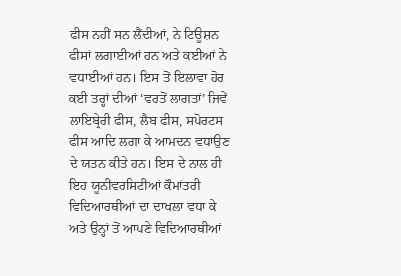ਫੀਸ ਨਹੀਂ ਸਨ ਲੈਂਦੀਆਂ, ਨੇ ਟਿਊਸ਼ਨ ਫੀਸਾਂ ਲਗਾਈਆਂ ਹਨ ਅਤੇ ਕਈਆਂ ਨੇ ਵਧਾਈਆਂ ਹਨ। ਇਸ ਤੋਂ ਇਲਾਵਾ ਹੋਰ ਕਈ ਤਰ੍ਹਾਂ ਦੀਆਂ ‘ਵਰਤੋਂ ਲਾਗਤਾਂ’ ਜਿਵੇਂ ਲਾਇਬ੍ਰੇਰੀ ਫੀਸ, ਲੈਬ ਫੀਸ, ਸਪੋਰਟਸ ਫੀਸ ਆਦਿ ਲਗਾ ਕੇ ਆਮਦਨ ਵਧਾਉਣ ਦੇ ਯਤਨ ਕੀਤੇ ਹਨ। ਇਸ ਦੇ ਨਾਲ ਹੀ ਇਹ ਯੂਨੀਵਰਸਿਟੀਆਂ ਕੌਮਾਂਤਰੀ ਵਿਦਿਆਰਥੀਆਂ ਦਾ ਦਾਖਲਾ ਵਧਾ ਕੇ ਅਤੇ ਉਨ੍ਹਾਂ ਤੋਂ ਆਪਣੇ ਵਿਦਿਆਰਥੀਆਂ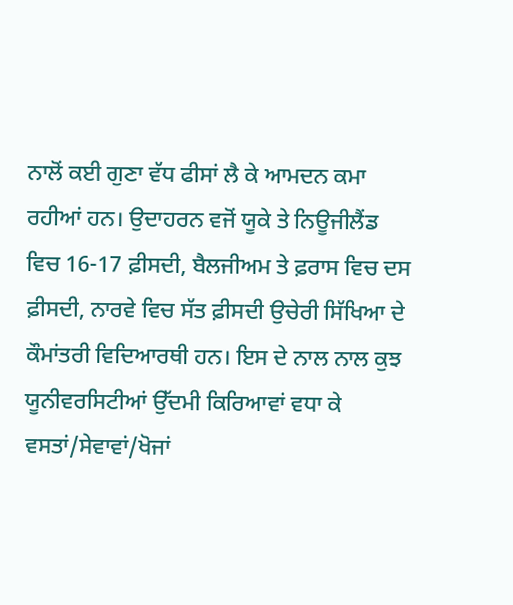ਨਾਲੋਂ ਕਈ ਗੁਣਾ ਵੱਧ ਫੀਸਾਂ ਲੈ ਕੇ ਆਮਦਨ ਕਮਾ ਰਹੀਆਂ ਹਨ। ਉਦਾਹਰਨ ਵਜੋਂ ਯੂਕੇ ਤੇ ਨਿਊਜੀਲੈਂਡ ਵਿਚ 16-17 ਫ਼ੀਸਦੀ, ਬੈਲਜੀਅਮ ਤੇ ਫ਼ਰਾਸ ਵਿਚ ਦਸ ਫ਼ੀਸਦੀ, ਨਾਰਵੇ ਵਿਚ ਸੱਤ ਫ਼ੀਸਦੀ ਉਚੇਰੀ ਸਿੱਖਿਆ ਦੇ ਕੌਮਾਂਤਰੀ ਵਿਦਿਆਰਥੀ ਹਨ। ਇਸ ਦੇ ਨਾਲ ਨਾਲ ਕੁਝ ਯੂਨੀਵਰਸਿਟੀਆਂ ਉੱਦਮੀ ਕਿਰਿਆਵਾਂ ਵਧਾ ਕੇ ਵਸਤਾਂ/ਸੇਵਾਵਾਂ/ਖੋਜਾਂ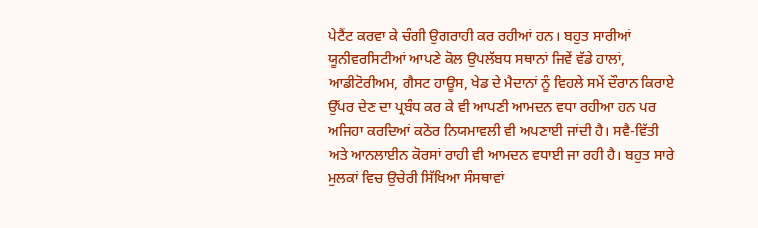ਪੇਟੈਂਟ ਕਰਵਾ ਕੇ ਚੰਗੀ ਉਗਰਾਹੀ ਕਰ ਰਹੀਆਂ ਹਨ। ਬਹੁਤ ਸਾਰੀਆਂ ਯੂਨੀਵਰਸਿਟੀਆਂ ਆਪਣੇ ਕੋਲ ਉਪਲੱਬਧ ਸਥਾਨਾਂ ਜਿਵੇਂ ਵੱਡੇ ਹਾਲਾਂ, ਆਡੀਟੋਰੀਅਮ, ਗੈਸਟ ਹਾਊਸ, ਖੇਡ ਦੇ ਮੈਦਾਨਾਂ ਨੂੰ ਵਿਹਲੇ ਸਮੇਂ ਦੌਰਾਨ ਕਿਰਾਏ ਉੱਪਰ ਦੇਣ ਦਾ ਪ੍ਰਬੰਧ ਕਰ ਕੇ ਵੀ ਆਪਣੀ ਆਮਦਨ ਵਧਾ ਰਹੀਆ ਹਨ ਪਰ ਅਜਿਹਾ ਕਰਦਿਆਂ ਕਠੋਰ ਨਿਯਮਾਵਲੀ ਵੀ ਅਪਣਾਈ ਜਾਂਦੀ ਹੈ। ਸਵੈ-ਵਿੱਤੀ ਅਤੇ ਆਨਲਾਈਨ ਕੋਰਸਾਂ ਰਾਹੀ ਵੀ ਆਮਦਨ ਵਧਾਈ ਜਾ ਰਹੀ ਹੈ। ਬਹੁਤ ਸਾਰੇ ਮੁਲਕਾਂ ਵਿਚ ਉਚੇਰੀ ਸਿੱਖਿਆ ਸੰਸਥਾਵਾਂ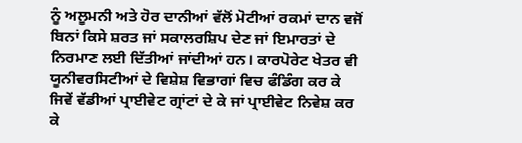ਨੂੰ ਅਲੂਮਨੀ ਅਤੇ ਹੋਰ ਦਾਨੀਆਂ ਵੱਲੋਂ ਮੋਟੀਆਂ ਰਕਮਾਂ ਦਾਨ ਵਜੋਂ ਬਿਨਾਂ ਕਿਸੇ ਸ਼ਰਤ ਜਾਂ ਸਕਾਲਰਸ਼ਿਪ ਦੇਣ ਜਾਂ ਇਮਾਰਤਾਂ ਦੇ ਨਿਰਮਾਣ ਲਈ ਦਿੱਤੀਆਂ ਜਾਂਦੀਆਂ ਹਨ। ਕਾਰਪੋਰੇਟ ਖੇਤਰ ਵੀ ਯੂਨੀਵਰਸਿਟੀਆਂ ਦੇ ਵਿਸ਼ੇਸ਼ ਵਿਭਾਗਾਂ ਵਿਚ ਫੰਡਿੰਗ ਕਰ ਕੇ ਜਿਵੇਂ ਵੱਡੀਆਂ ਪ੍ਰਾਈਵੇਟ ਗ੍ਰਾਂਟਾਂ ਦੇ ਕੇ ਜਾਂ ਪ੍ਰਾਈਵੇਟ ਨਿਵੇਸ਼ ਕਰ ਕੇ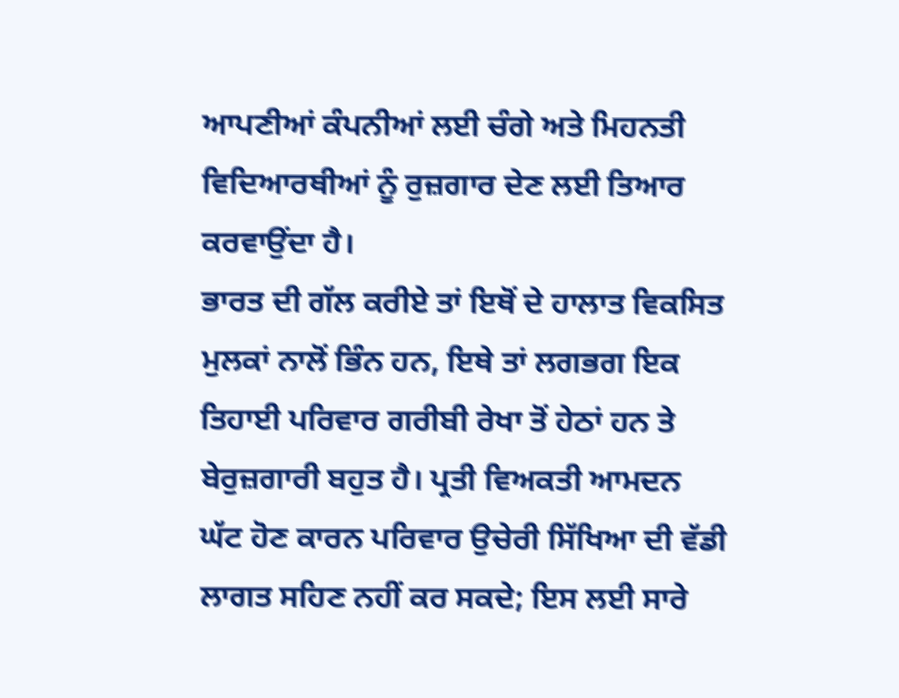ਆਪਣੀਆਂ ਕੰਪਨੀਆਂ ਲਈ ਚੰਗੇ ਅਤੇ ਮਿਹਨਤੀ ਵਿਦਿਆਰਥੀਆਂ ਨੂੰ ਰੁਜ਼ਗਾਰ ਦੇਣ ਲਈ ਤਿਆਰ ਕਰਵਾਉਂਦਾ ਹੈ।
ਭਾਰਤ ਦੀ ਗੱਲ ਕਰੀਏ ਤਾਂ ਇਥੋਂ ਦੇ ਹਾਲਾਤ ਵਿਕਸਿਤ ਮੁਲਕਾਂ ਨਾਲੋਂ ਭਿੰਨ ਹਨ, ਇਥੇ ਤਾਂ ਲਗਭਗ ਇਕ ਤਿਹਾਈ ਪਰਿਵਾਰ ਗਰੀਬੀ ਰੇਖਾ ਤੋਂ ਹੇਠਾਂ ਹਨ ਤੇ ਬੇਰੁਜ਼ਗਾਰੀ ਬਹੁਤ ਹੈ। ਪ੍ਰਤੀ ਵਿਅਕਤੀ ਆਮਦਨ ਘੱਟ ਹੋਣ ਕਾਰਨ ਪਰਿਵਾਰ ਉਚੇਰੀ ਸਿੱਖਿਆ ਦੀ ਵੱਡੀ ਲਾਗਤ ਸਹਿਣ ਨਹੀਂ ਕਰ ਸਕਦੇ; ਇਸ ਲਈ ਸਾਰੇ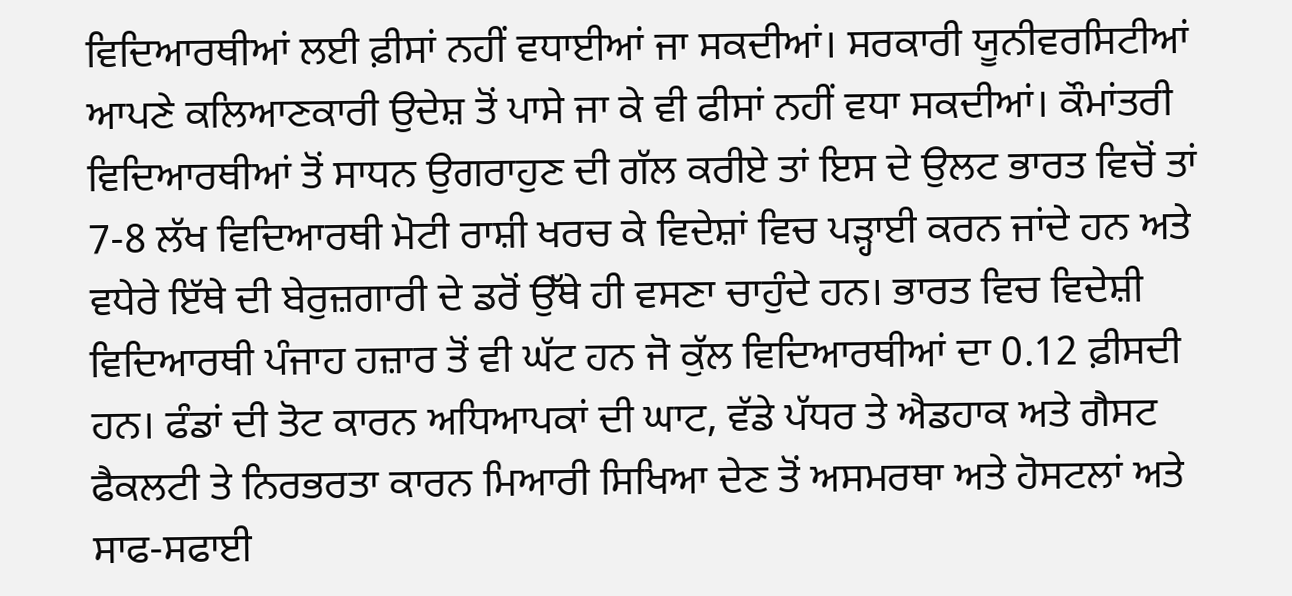ਵਿਦਿਆਰਥੀਆਂ ਲਈ ਫ਼ੀਸਾਂ ਨਹੀਂ ਵਧਾਈਆਂ ਜਾ ਸਕਦੀਆਂ। ਸਰਕਾਰੀ ਯੂਨੀਵਰਸਿਟੀਆਂ ਆਪਣੇ ਕਲਿਆਣਕਾਰੀ ਉਦੇਸ਼ ਤੋਂ ਪਾਸੇ ਜਾ ਕੇ ਵੀ ਫੀਸਾਂ ਨਹੀਂ ਵਧਾ ਸਕਦੀਆਂ। ਕੌਮਾਂਤਰੀ ਵਿਦਿਆਰਥੀਆਂ ਤੋਂ ਸਾਧਨ ਉਗਰਾਹੁਣ ਦੀ ਗੱਲ ਕਰੀਏ ਤਾਂ ਇਸ ਦੇ ਉਲਟ ਭਾਰਤ ਵਿਚੋਂ ਤਾਂ 7-8 ਲੱਖ ਵਿਦਿਆਰਥੀ ਮੋਟੀ ਰਾਸ਼ੀ ਖਰਚ ਕੇ ਵਿਦੇਸ਼ਾਂ ਵਿਚ ਪੜ੍ਹਾਈ ਕਰਨ ਜਾਂਦੇ ਹਨ ਅਤੇ ਵਧੇਰੇ ਇੱਥੇ ਦੀ ਬੇਰੁਜ਼ਗਾਰੀ ਦੇ ਡਰੋਂ ਉੱਥੇ ਹੀ ਵਸਣਾ ਚਾਹੁੰਦੇ ਹਨ। ਭਾਰਤ ਵਿਚ ਵਿਦੇਸ਼ੀ ਵਿਦਿਆਰਥੀ ਪੰਜਾਹ ਹਜ਼ਾਰ ਤੋਂ ਵੀ ਘੱਟ ਹਨ ਜੋ ਕੁੱਲ ਵਿਦਿਆਰਥੀਆਂ ਦਾ 0.12 ਫ਼ੀਸਦੀ ਹਨ। ਫੰਡਾਂ ਦੀ ਤੋਟ ਕਾਰਨ ਅਧਿਆਪਕਾਂ ਦੀ ਘਾਟ, ਵੱਡੇ ਪੱਧਰ ਤੇ ਐਡਹਾਕ ਅਤੇ ਗੈਸਟ ਫੈਕਲਟੀ ਤੇ ਨਿਰਭਰਤਾ ਕਾਰਨ ਮਿਆਰੀ ਸਿਖਿਆ ਦੇਣ ਤੋਂ ਅਸਮਰਥਾ ਅਤੇ ਹੋਸਟਲਾਂ ਅਤੇ ਸਾਫ-ਸਫਾਈ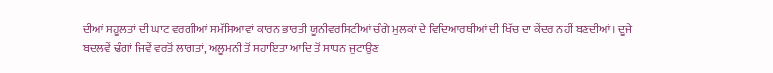ਦੀਆਂ ਸਹੂਲਤਾਂ ਦੀ ਘਾਟ ਵਰਗੀਆਂ ਸਮੱਸਿਆਵਾਂ ਕਾਰਨ ਭਾਰਤੀ ਯੂਨੀਵਰਸਿਟੀਆਂ ਚੰਗੇ ਮੁਲਕਾਂ ਦੇ ਵਿਦਿਆਰਥੀਆਂ ਦੀ ਖਿੱਚ ਦਾ ਕੇਂਦਰ ਨਹੀਂ ਬਣਦੀਆਂ। ਦੂਜੇ ਬਦਲਵੇਂ ਢੰਗਾਂ ਜਿਵੇਂ ਵਰਤੋਂ ਲਾਗਤਾਂ, ਅਲੂਮਨੀ ਤੋਂ ਸਹਾਇਤਾ ਆਦਿ ਤੋਂ ਸਾਧਨ ਜੁਟਾਉਣ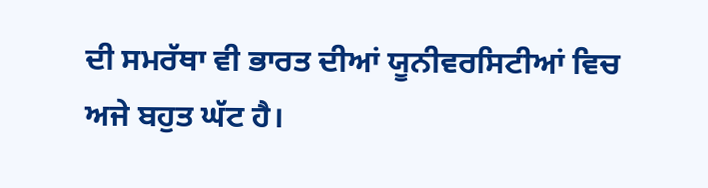ਦੀ ਸਮਰੱਥਾ ਵੀ ਭਾਰਤ ਦੀਆਂ ਯੂਨੀਵਰਸਿਟੀਆਂ ਵਿਚ ਅਜੇ ਬਹੁਤ ਘੱਟ ਹੈ।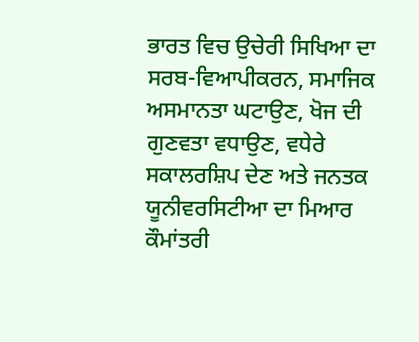ਭਾਰਤ ਵਿਚ ਉਚੇਰੀ ਸਿਖਿਆ ਦਾ ਸਰਬ-ਵਿਆਪੀਕਰਨ, ਸਮਾਜਿਕ ਅਸਮਾਨਤਾ ਘਟਾਉਣ, ਖੋਜ ਦੀ ਗੁਣਵਤਾ ਵਧਾਉਣ, ਵਧੇਰੇ ਸਕਾਲਰਸ਼ਿਪ ਦੇਣ ਅਤੇ ਜਨਤਕ ਯੂਨੀਵਰਸਿਟੀਆ ਦਾ ਮਿਆਰ ਕੌਮਾਂਤਰੀ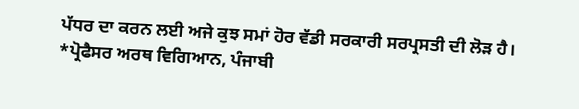ਪੱਧਰ ਦਾ ਕਰਨ ਲਈ ਅਜੇ ਕੁਝ ਸਮਾਂ ਹੋਰ ਵੱਡੀ ਸਰਕਾਰੀ ਸਰਪ੍ਰਸਤੀ ਦੀ ਲੋੜ ਹੈ।
*ਪ੍ਰੋਫੈਸਰ ਅਰਥ ਵਿਗਿਆਨ, ਪੰਜਾਬੀ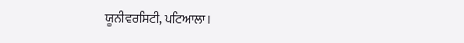ਯੂਨੀਵਰਸਿਟੀ, ਪਟਿਆਲਾ।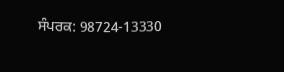ਸੰਪਰਕ: 98724-13330